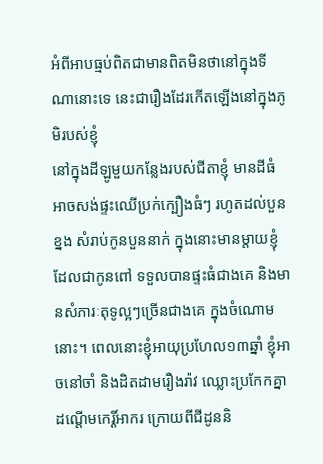អំពីអាបធ្មប់ពិតជាមានពិតមិនថានៅក្នុងទីណានោះទេ នេះជារឿងដែរកើតឡើងនៅក្នុងភូមិរបស់ខ្ញុំ
នៅក្នុងដីឡូមួយកន្លែងរបស់ជីតាខ្ញុំ មានដីធំអាចសង់ផ្ទះឈើប្រក់ក្បឿងធំៗ រហូតដល់បួនខ្នង សំរាប់កូនបួននាក់ ក្នុងនោះមានម្តាយខ្ញុំដែលជាកូនពៅ ទទួលបានផ្ទះធំជាងគេ និងមានសំភារៈតុទូល្អៗច្រើនជាងគេ ក្នុងចំណោមនោះ។ ពេលនោះខ្ញុំអាយុប្រហែល១៣ឆ្នាំ ខ្ញុំអាចនៅចាំ និងដិតដាមរឿងរ៉ាវ ឈ្លោះប្រកែកគ្នាដណ្តើមកេរ្តិ៍អាករ ក្រោយពីជីដូននិ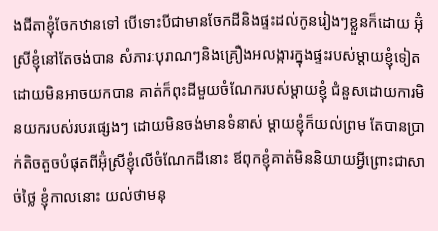ងជីតាខ្ញុំចែកឋានទៅ បើទោះបីជាមានចែកដីនិងផ្ទះដល់កូនរៀងៗខ្លួនក៏ដោយ អ៊ុំស្រីខ្ញុំនៅតែចង់បាន សំភារៈបុរាណៗនិងគ្រឿងអលង្ការក្នុងផ្ទះរបស់ម្តាយខ្ញុំទៀត ដោយមិនអាចយកបាន គាត់ក៏ពុះដីមួយចំណែករបស់ម្តាយខ្ញុំ ជំនួសដោយការមិនយករបស់របរផ្សេងៗ ដោយមិនចង់មានទំនាស់ ម្តាយខ្ញុំក៏យល់ព្រម តែបានប្រាក់តិចតួចបំផុតពីអ៊ុំស្រីខ្ញុំលើចំណែកដីនោះ ឪពុកខ្ញុំគាត់មិននិយាយអ្វីព្រោះជាសាច់ថ្លៃ ខ្ញុំកាលនោះ យល់ថាមនុ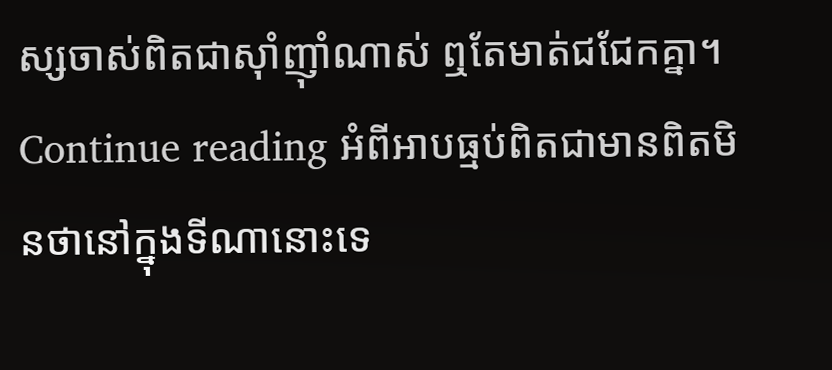ស្សចាស់ពិតជាស៊ាំញ៉ាំណាស់ ឮតែមាត់ជជែកគ្នា។ Continue reading អំពីអាបធ្មប់ពិតជាមានពិតមិនថានៅក្នុងទីណានោះទេ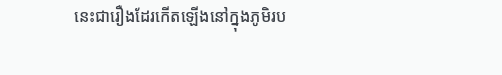នេះជារឿងដែរកើតឡើងនៅក្នុងភូមិរប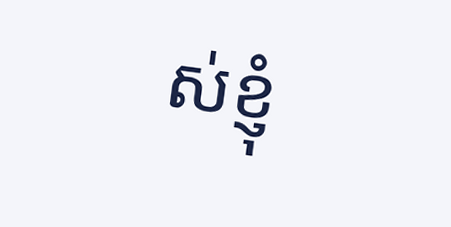ស់ខ្ញុំ